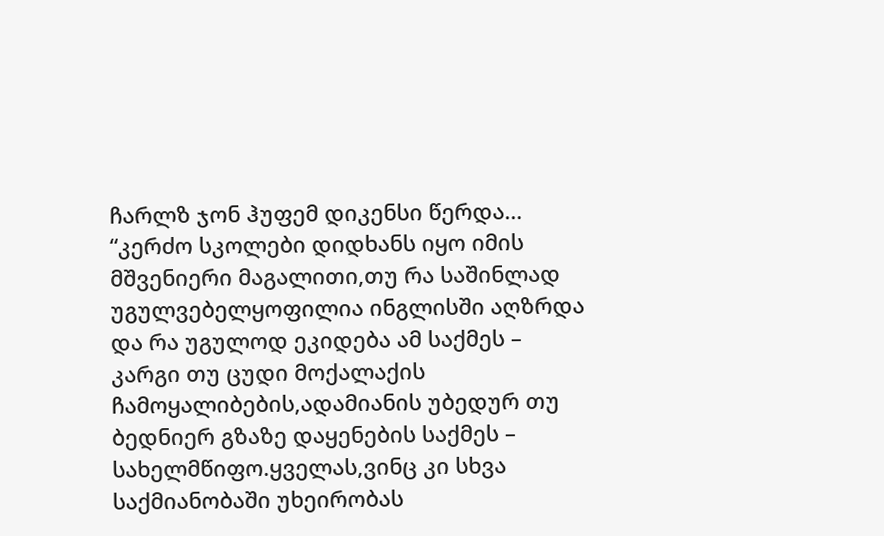ჩარლზ ჯონ ჰუფემ დიკენსი წერდა…
“კერძო სკოლები დიდხანს იყო იმის მშვენიერი მაგალითი,თუ რა საშინლად უგულვებელყოფილია ინგლისში აღზრდა და რა უგულოდ ეკიდება ამ საქმეს – კარგი თუ ცუდი მოქალაქის ჩამოყალიბების,ადამიანის უბედურ თუ ბედნიერ გზაზე დაყენების საქმეს – სახელმწიფო.ყველას,ვინც კი სხვა საქმიანობაში უხეირობას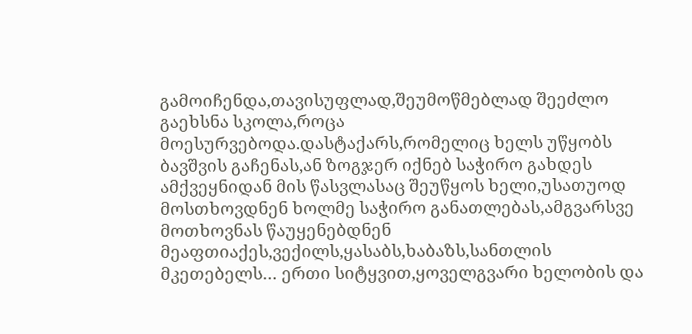გამოიჩენდა,თავისუფლად,შეუმოწმებლად შეეძლო გაეხსნა სკოლა,როცა მოესურვებოდა.დასტაქარს,რომელიც ხელს უწყობს ბავშვის გაჩენას,ან ზოგჯერ იქნებ საჭირო გახდეს ამქვეყნიდან მის წასვლასაც შეუწყოს ხელი,უსათუოდ მოსთხოვდნენ ხოლმე საჭირო განათლებას,ამგვარსვე მოთხოვნას წაუყენებდნენ მეაფთიაქეს,ვექილს,ყასაბს,ხაბაზს,სანთლის მკეთებელს… ერთი სიტყვით,ყოველგვარი ხელობის და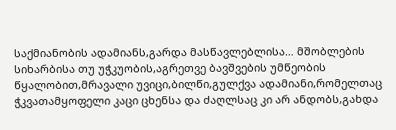საქმიანობის ადამიანს,გარდა მასწავლებლისა… მშობლების სიხარბისა თუ უჭკუობის,აგრეთვე ბავშვების უმწეობის წყალობით,მრავალი უვიცი,ბილწი,გულქვა ადამიანი,რომელთაც ჭკვათამყოფელი კაცი ცხენსა და ძაღლსაც კი არ ანდობს,გახდა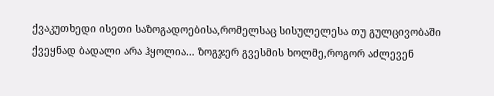ქვაკუთხედი ისეთი საზოგადოებისა,რომელსაც სისულელესა თუ გულცივობაში ქვეყნად ბადალი არა ჰყოლია… ზოგჯერ გვესმის ხოლმე,როგორ აძლევენ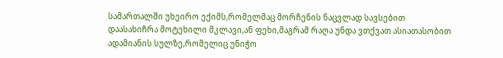სამართალში უხეირო ექიმს,რომელმაც მორჩენის ნაცვლად სავსებით დაასახიჩრა მოტეხილი მკლავი,ან ფეხი,მაგრამ რაღა უნდა ვთქვათ ასიათასობით ადამიანის სულზე,რომელიც უნიჭო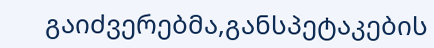გაიძვერებმა,განსპეტაკების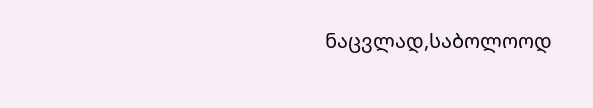ნაცვლად,საბოლოოდ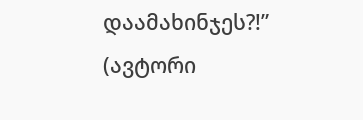დაამახინჯეს?!” (ავტორი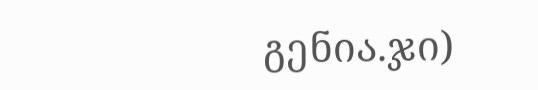გენია.ჯი)